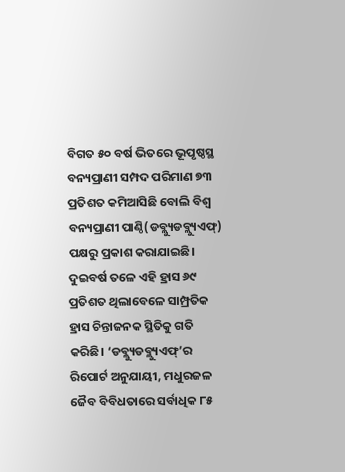ବିଗତ ୫୦ ବର୍ଷ ଭିତରେ ଭୂପୃଷ୍ଠସ୍ଥ ବନ୍ୟପ୍ରାଣୀ ସମ୍ପଦ ପରିମାଣ ୭୩ ପ୍ରତିଶତ କମିଆସିଛି ବୋଲି ବିଶ୍ବ ବନ୍ୟପ୍ରାଣୀ ପାଣ୍ଠି(ଡବ୍ଲ୍ୟୁଡବ୍ଲ୍ୟୁଏଫ୍) ପକ୍ଷରୁ ପ୍ରକାଶ କରାଯାଇଛି। ଦୁଇବର୍ଷ ତଳେ ଏହି ହ୍ରାସ ୬୯ ପ୍ରତିଶତ ଥିଲାବେଳେ ସାମ୍ପ୍ରତିକ ହ୍ରାସ ଚିନ୍ତାଜନକ ସ୍ଥିତିକୁ ଗତି କରିଛି। ‘ଡବ୍ଲ୍ୟୁଡବ୍ଲ୍ୟୁଏଫ୍’ର ରିପୋର୍ଟ ଅନୁଯାୟୀ, ମଧୁରଜଳ ଜୈବ ବିବିଧତାରେ ସର୍ବାଧିକ ୮୫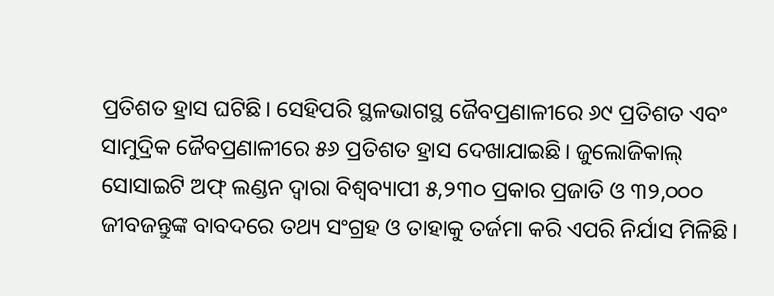ପ୍ରତିଶତ ହ୍ରାସ ଘଟିଛି। ସେହିପରି ସ୍ଥଳଭାଗସ୍ଥ ଜୈବପ୍ରଣାଳୀରେ ୬୯ ପ୍ରତିଶତ ଏବଂ ସାମୁଦ୍ରିକ ଜୈବପ୍ରଣାଳୀରେ ୫୬ ପ୍ରତିଶତ ହ୍ରାସ ଦେଖାଯାଇଛି। ଜୁଲୋଜିକାଲ୍ ସୋସାଇଟି ଅଫ୍ ଲଣ୍ଡନ ଦ୍ବାରା ବିଶ୍ବବ୍ୟାପୀ ୫,୨୩୦ ପ୍ରକାର ପ୍ରଜାତି ଓ ୩୨,୦୦୦ ଜୀବଜନ୍ତୁଙ୍କ ବାବଦରେ ତଥ୍ୟ ସଂଗ୍ରହ ଓ ତାହାକୁ ତର୍ଜମା କରି ଏପରି ନିର୍ଯାସ ମିଳିଛି।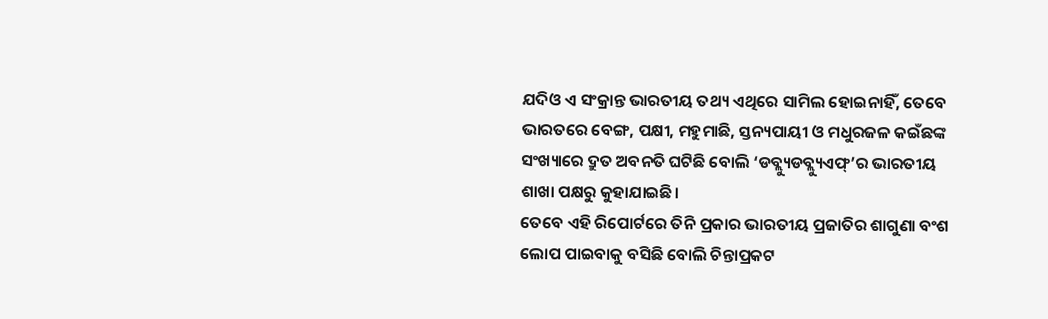ଯଦିଓ ଏ ସଂକ୍ରାନ୍ତ ଭାରତୀୟ ତଥ୍ୟ ଏଥିରେ ସାମିଲ ହୋଇନାହିଁ, ତେବେ ଭାରତରେ ବେଙ୍ଗ, ପକ୍ଷୀ, ମହୁମାଛି, ସ୍ତନ୍ୟପାୟୀ ଓ ମଧୁରଜଳ କଇଁଛଙ୍କ ସଂଖ୍ୟାରେ ଦ୍ରୁତ ଅବନତି ଘଟିଛି ବୋଲି ‘ଡବ୍ଲ୍ୟୁଡବ୍ଲ୍ୟୁଏଫ୍’ର ଭାରତୀୟ ଶାଖା ପକ୍ଷରୁ କୁହାଯାଇଛି।
ତେବେ ଏହି ରିପୋର୍ଟରେ ତିନି ପ୍ରକାର ଭାରତୀୟ ପ୍ରଜାତିର ଶାଗୁଣା ବଂଶ ଲୋପ ପାଇବାକୁ ବସିଛି ବୋଲି ଚିନ୍ତାପ୍ରକଟ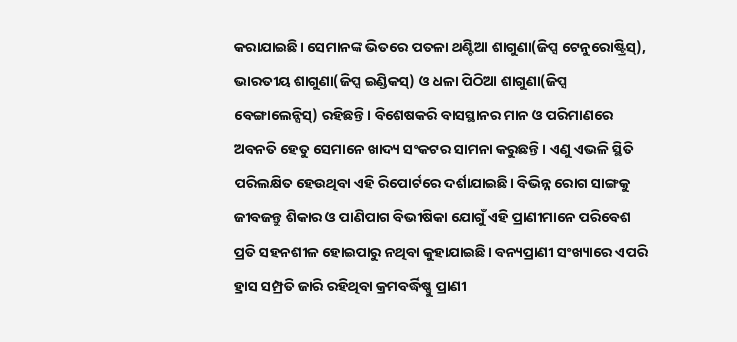କରାଯାଇଛି। ସେମାନଙ୍କ ଭିତରେ ପତଳା ଥଣ୍ଟିଆ ଶାଗୁଣା(ଜିପ୍ସ ଟେନୁରୋଷ୍ଟ୍ରିସ୍), ଭାରତୀୟ ଶାଗୁଣା(ଜିପ୍ସ ଇଣ୍ଡିକସ୍) ଓ ଧଳା ପିଠିଆ ଶାଗୁଣା(ଜିପ୍ସ ବେଙ୍ଗାଲେନ୍ସିସ୍) ରହିଛନ୍ତି। ବିଶେଷକରି ବାସସ୍ଥାନର ମାନ ଓ ପରିମାଣରେ ଅବନତି ହେତୁ ସେମାନେ ଖାଦ୍ୟ ସଂକଟର ସାମନା କରୁଛନ୍ତି। ଏଣୁ ଏଭଳି ସ୍ଥିତି ପରିଲକ୍ଷିତ ହେଉଥିବା ଏହି ରିପୋର୍ଟରେ ଦର୍ଶାଯାଇଛି। ବିଭିନ୍ନ ରୋଗ ସାଙ୍ଗକୁ ଜୀବଜନ୍ତୁ ଶିକାର ଓ ପାଣିପାଗ ବିଭୀଷିକା ଯୋଗୁଁ ଏହି ପ୍ରାଣୀମାନେ ପରିବେଶ ପ୍ରତି ସହନଶୀଳ ହୋଇପାରୁ ନଥିବା କୁହାଯାଇଛି। ବନ୍ୟପ୍ରାଣୀ ସଂଖ୍ୟାରେ ଏପରି ହ୍ରାସ ସମ୍ପ୍ରତି ଜାରି ରହିଥିବା କ୍ରମବର୍ଦ୍ଧିଷ୍ଣୁ ପ୍ରାଣୀ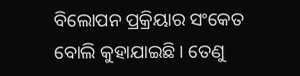ବିଲୋପନ ପ୍ରକ୍ରିୟାର ସଂକେତ ବୋଲି କୁହାଯାଇଛି। ତେଣୁ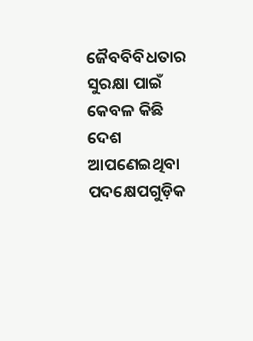ଜୈବବିବିଧତାର ସୁରକ୍ଷା ପାଇଁ କେବଳ କିଛି ଦେଶ ଆପଣେଇଥିବା ପଦକ୍ଷେପଗୁଡ଼ିକ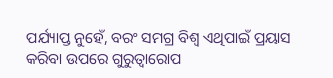ପର୍ଯ୍ୟାପ୍ତ ନୁହେଁ, ବରଂ ସମଗ୍ର ବିଶ୍ବ ଏଥିପାଇଁ ପ୍ରୟାସ କରିବା ଉପରେ ଗୁରୁତ୍ବାରୋପ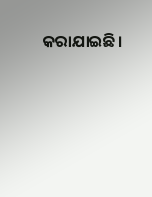କରାଯାଇଛି।